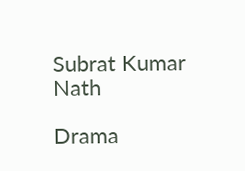Subrat Kumar Nath

Drama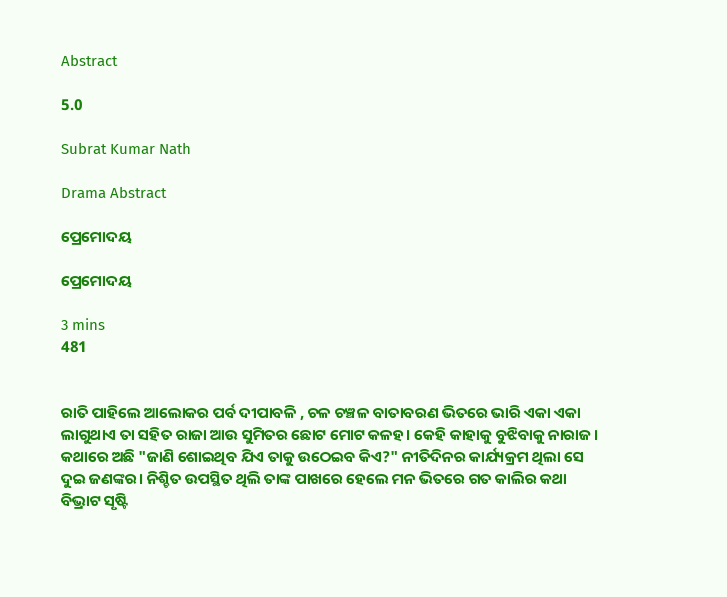Abstract

5.0

Subrat Kumar Nath

Drama Abstract

ପ୍ରେମୋଦୟ

ପ୍ରେମୋଦୟ

3 mins
481


ରାତି ପାହିଲେ ଆଲୋକର ପର୍ବ ଦୀପାବଳି , ଚଳ ଚଞ୍ଚଳ ବାତାବରଣ ଭିତରେ ଭାରି ଏକା ଏକା ଲାଗୁଥାଏ ତା ସହିତ ରାଜା ଆଉ ସୁମିତର ଛୋଟ ମୋଟ କଳହ। କେହି କାହାକୁ ବୁଝିବାକୁ ନାରାଜ। କଥାରେ ଅଛି "ଜାଣି ଶୋଇଥିବ ଯିଏ ତାକୁ ଉଠେଇବ କିଏ?" ନୀତିଦିନର କାର୍ଯ୍ୟକ୍ରମ ଥିଲା ସେ ଦୁଇ ଜଣଙ୍କର। ନିଶ୍ଚିତ ଉପସ୍ଥିତ ଥିଲି ତାଙ୍କ ପାଖରେ ହେଲେ ମନ ଭିତରେ ଗତ କାଲିର କଥା ବିଭ୍ରାଟ ସୃଷ୍ଟି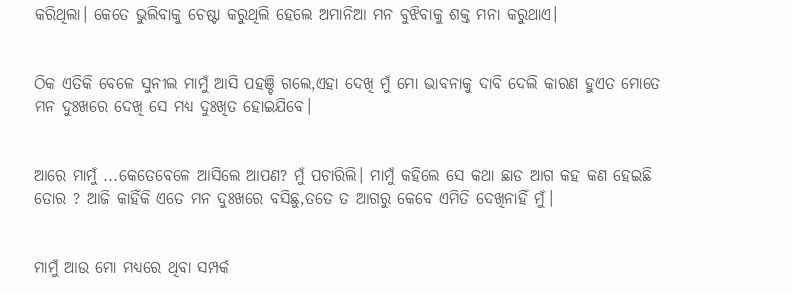କରିଥିଲା। କେତେ ଭୁଲିବାକୁ ଚେଷ୍ଟା କରୁଥିଲି ହେଲେ ଅମାନିଆ ମନ ବୁଝିବାକୁ ଶକ୍ତ ମନା କରୁଥାଏ।


ଠିକ ଏତିକି ବେଳେ ସୁନୀଲ ମାମୁଁ ଆସି ପହଞ୍ଚି ଗଲେ,ଏହା ଦେଖି ମୁଁ ମୋ ଭାବନାକୁ ଦାବି ଦେଲି କାରଣ ହୁଏତ ମୋତେ ମନ ଦୁଃଖରେ ଦେଖି ସେ ମଧ୍ୟ ଦୁଃଖିତ ହୋଇଯିବେ।


ଆରେ ମାମୁଁ ...କେତେବେଳେ ଆସିଲେ ଆପଣ? ମୁଁ ପଚାରିଲି। ମାମୁଁ କହିଲେ ସେ କଥା ଛାଡ ଆଗ କହ କଣ ହେଇଛି ତୋର ? ଆଜି କାହିଁକି ଏତେ ମନ ଦୁଃଖରେ ବସିଛୁ,ତତେ ତ ଆଗରୁ କେବେ ଏମିତି ଦେଖିନାହିଁ ମୁଁ।


ମାମୁଁ ଆଉ ମୋ ମଧ୍ୟରେ ଥିବା ସମ୍ପର୍କ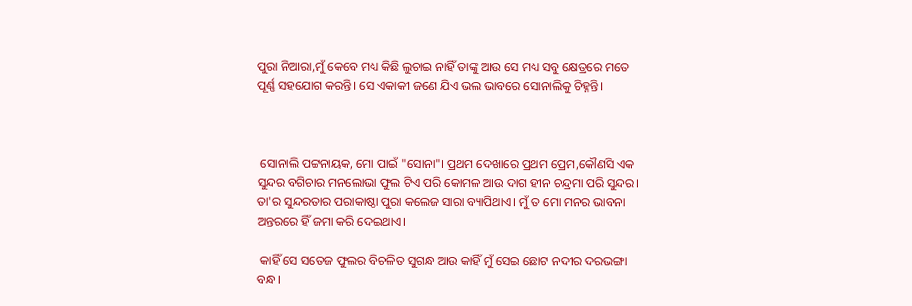ପୁରା ନିଆରା,ମୁଁ କେବେ ମଧ୍ୟ କିଛି ଲୁଚାଇ ନାହିଁ ତାଙ୍କୁ ଆଉ ସେ ମଧ୍ୟ ସବୁ କ୍ଷେତ୍ରରେ ମତେ ପୂର୍ଣ୍ଣ ସହଯୋଗ କରନ୍ତି। ସେ ଏକାକୀ ଜଣେ ଯିଏ ଭଲ ଭାବରେ ସୋନାଲିକୁ ଚିହ୍ନନ୍ତି।



 ସୋନାଲି ପଟ୍ଟନାୟକ, ମୋ ପାଇଁ "ସୋନା"। ପ୍ରଥମ ଦେଖାରେ ପ୍ରଥମ ପ୍ରେମ,କୌଣସି ଏକ ସୁନ୍ଦର ବଗିଚାର ମନଲୋଭା ଫୁଲ ଟିଏ ପରି କୋମଳ ଆଉ ଦାଗ ହୀନ ଚନ୍ଦ୍ରମା ପରି ସୁନ୍ଦର। ତା'ର ସୁନ୍ଦରତାର ପରାକାଷ୍ଠା ପୁରା କଲେଜ ସାରା ବ୍ୟାପିଥାଏ। ମୁଁ ତ ମୋ ମନର ଭାବନା ଅନ୍ତରରେ ହିଁ ଜମା କରି ଦେଇଥାଏ।

 କାହିଁ ସେ ସତେଜ ଫୁଲର ବିଚଳିତ ସୁଗନ୍ଧ ଆଉ କାହିଁ ମୁଁ ସେଇ ଛୋଟ ନଦୀର ଦରଭଙ୍ଗା ବନ୍ଧ।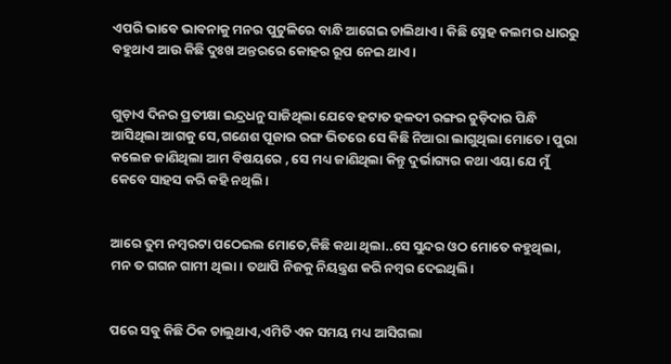ଏପରି ଭାବେ ଭାବନାକୁ ମନର ପୁଟୁଳିରେ ବାନ୍ଧି ଆଗେଇ ଚାଲିଥାଏ। କିଛି ସ୍ନେହ କଲମର ଧାରରୁ ବହୁଥାଏ ଆଉ କିଛି ଦୁଃଖ ଅନ୍ତରରେ କୋହର ରୂପ ନେଇ ଥାଏ।


ଗୁଡ଼ାଏ ଦିନର ପ୍ରତୀକ୍ଷା ଇନ୍ଦ୍ରଧନୁ ସାଜିଥିଲା ଯେବେ ହଟାତ ହଳଦୀ ରଙ୍ଗର ଚୁଡ଼ିଦାର ପିନ୍ଧି ଆସିଥିଲା ଆଗକୁ ସେ,ଗଣେଶ ପୂଜାର ରଙ୍ଗ ଭିତରେ ସେ କିଛି ନିଆରା ଲାଗୁଥିଲା ମୋତେ। ପୁରା କଲେଜ ଜାଣିଥିଲା ଆମ ବିଷୟରେ , ସେ ମଧ୍ୟ ଜାଣିଥିଲା କିନ୍ତୁ ଦୁର୍ଭାଗ୍ୟର କଥା ଏୟା ଯେ ମୁଁ କେବେ ସାହସ କରି କହି ନଥିଲି।


ଆରେ ତୁମ ନମ୍ବରଟା ପଠେଇଲ ମୋତେ,କିଛି କଥା ଥିଲା..ସେ ସୁନ୍ଦର ଓଠ ମୋତେ କହୁଥିଲା, ମନ ତ ଗଗନ ଗାମୀ ଥିଲା। ତଥାପି ନିଜକୁ ନିୟନ୍ତ୍ରଣ କରି ନମ୍ବର ଦେଇଥିଲି।


ପରେ ସବୁ କିଛି ଠିକ ଚାଲୁଥାଏ,ଏମିତି ଏକ ସମୟ ମଧ୍ୟ ଆସିଗଲା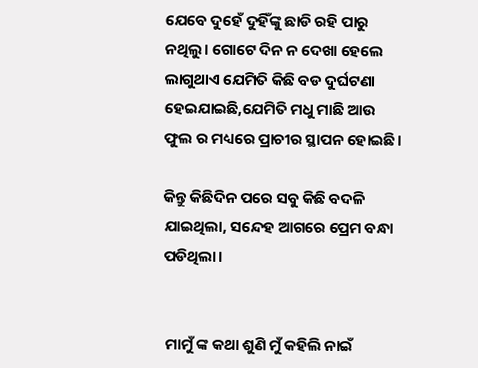ଯେବେ ଦୁହେଁ ଦୁହିଁଙ୍କୁ ଛାଡି ରହି ପାରୁ ନଥିଲୁ। ଗୋଟେ ଦିନ ନ ଦେଖା ହେଲେ ଲାଗୁଥାଏ ଯେମିତି କିଛି ବଡ ଦୁର୍ଘଟଣା ହେଇଯାଇଛି,ଯେମିତି ମଧୁ ମାଛି ଆଉ ଫୁଲ ର ମଧ୍ୟରେ ପ୍ରାଚୀର ସ୍ଥାପନ ହୋଇଛି।

କିନ୍ତୁ କିଛିଦିନ ପରେ ସବୁ କିଛି ବଦଳି ଯାଇଥିଲା, ସନ୍ଦେହ ଆଗରେ ପ୍ରେମ ବନ୍ଧା ପଡିଥିଲା।


 ମାମୁଁ ଙ୍କ କଥା ଶୁଣି ମୁଁ କହିଲି ନାଇଁ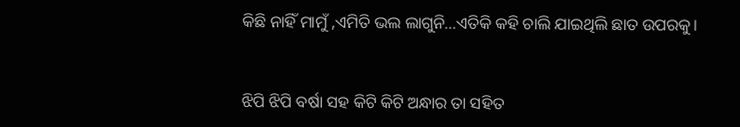କିଛି ନାହିଁ ମାମୁଁ ,ଏମିତି ଭଲ ଲାଗୁନି...ଏତିକି କହି ଚାଲି ଯାଇଥିଲି ଛାତ ଉପରକୁ।


ଝିପି ଝିପି ବର୍ଷା ସହ କିଟି କିଟି ଅନ୍ଧାର ତା ସହିତ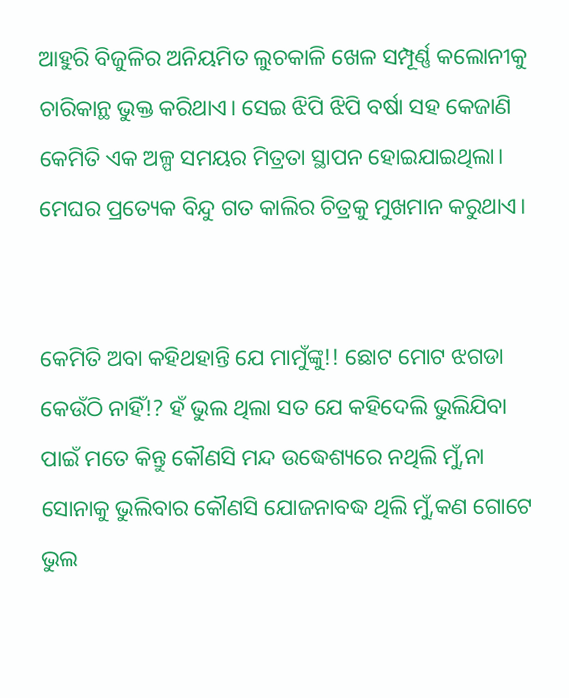ଆହୁରି ବିଜୁଳିର ଅନିୟମିତ ଲୁଚକାଳି ଖେଳ ସମ୍ପୂର୍ଣ୍ଣ କଲୋନୀକୁ ଚାରିକାନ୍ଥ ଭୁକ୍ତ କରିଥାଏ। ସେଇ ଝିପି ଝିପି ବର୍ଷା ସହ କେଜାଣି କେମିତି ଏକ ଅଳ୍ପ ସମୟର ମିତ୍ରତା ସ୍ଥାପନ ହୋଇଯାଇଥିଲା। ମେଘର ପ୍ରତ୍ୟେକ ବିନ୍ଦୁ ଗତ କାଲିର ଚିତ୍ରକୁ ମୁଖମାନ କରୁଥାଏ।


କେମିତି ଅବା କହିଥହାନ୍ତି ଯେ ମାମୁଁଙ୍କୁ!! ଛୋଟ ମୋଟ ଝଗଡା କେଉଁଠି ନାହିଁ!? ହଁ ଭୁଲ ଥିଲା ସତ ଯେ କହିଦେଲି ଭୁଲିଯିବା ପାଇଁ ମତେ କିନ୍ତୁ କୌଣସି ମନ୍ଦ ଉଦ୍ଧେଶ୍ୟରେ ନଥିଲି ମୁଁ,ନା ସୋନାକୁ ଭୁଲିବାର କୌଣସି ଯୋଜନାବଦ୍ଧ ଥିଲି ମୁଁ,କଣ ଗୋଟେ ଭୁଲ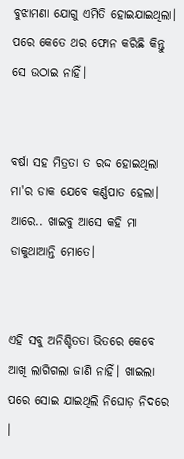ବୁଝାମଣା ଯୋଗୁ ଏମିତି ହୋଇଯାଇଥିଲା। ପରେ କେତେ ଥର ଫୋନ କରିଛି କିନ୍ତୁ ସେ ଉଠାଇ ନାହିଁ।


ବର୍ଷା ସହ ମିତ୍ରତା ତ ରଦ୍ଦ ହୋଇଥିଲା ମା'ର ଡାକ ଯେବେ କର୍ଣ୍ଣପାତ ହେଲା। ଆରେ.. ଖାଇବୁ ଆସେ କହି ମା ଡାକୁଥାଆନ୍ତି ମୋତେ।


ଏହି ସବୁ ଅନିଶ୍ଚିତତା ଭିତରେ କେବେ ଆଖି ଲାଗିଗଲା ଜାଣି ନାହିଁ। ଖାଇଲା ପରେ ସୋଇ ଯାଇଥିଲି ନିଘୋଡ଼ ନିଦରେ ।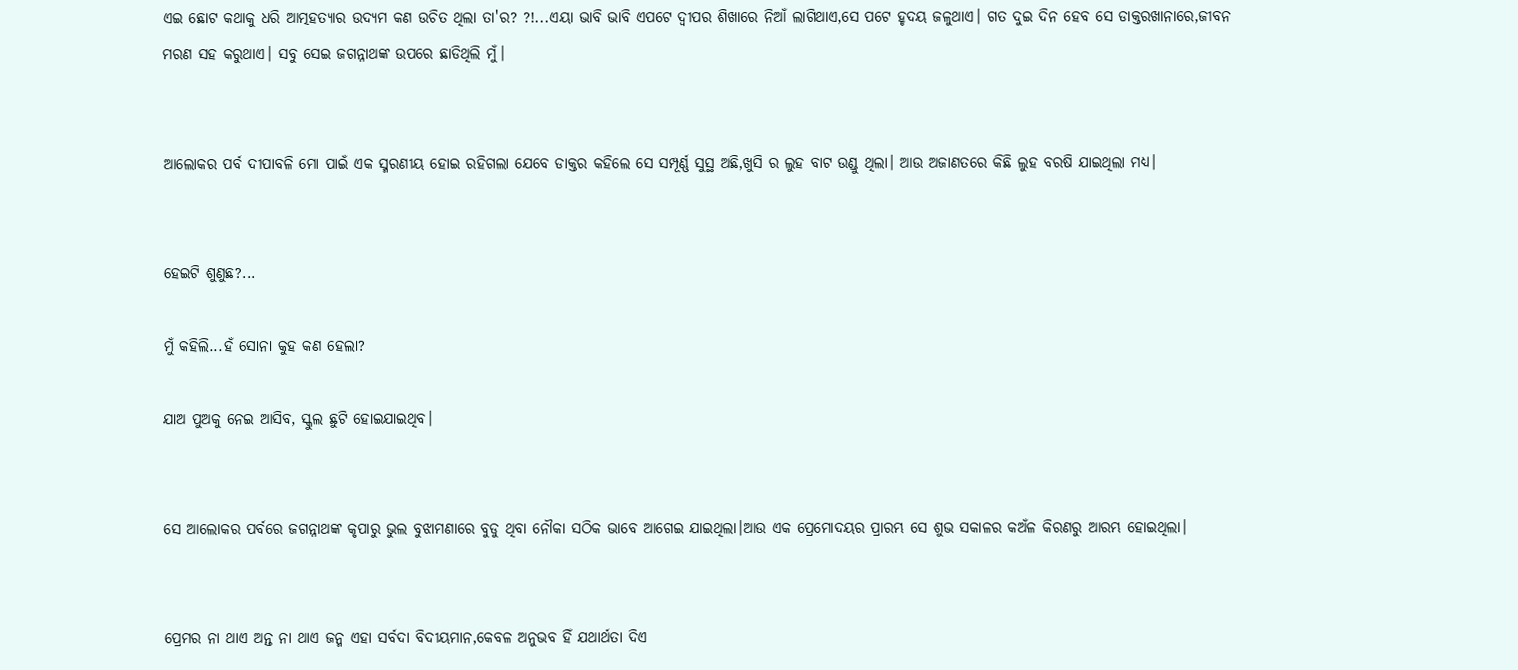ଏଇ ଛୋଟ କଥାକୁ ଧରି ଆତ୍ମହତ୍ୟାର ଉଦ୍ୟମ କଣ ଉଚିତ ଥିଲା ତା'ର? ?!...ଏୟା ଭାବି ଭାବି ଏପଟେ ଦ୍ୱୀପର ଶିଖାରେ ନିଆଁ ଲାଗିଥାଏ,ସେ ପଟେ ହୃଦୟ ଜଳୁଥାଏ। ଗତ ଦୁଇ ଦିନ ହେବ ସେ ଡାକ୍ତରଖାନାରେ,ଜୀବନ ମରଣ ସହ କରୁଥାଏ। ସବୁ ସେଇ ଜଗନ୍ନାଥଙ୍କ ଉପରେ ଛାଡିଥିଲି ମୁଁ।


ଆଲୋକର ପର୍ବ ଦୀପାବଳି ମୋ ପାଇଁ ଏକ ସ୍ମରଣୀୟ ହୋଇ ରହିଗଲା ଯେବେ ଡାକ୍ତର କହିଲେ ସେ ସମ୍ପୂର୍ଣ୍ଣ ସୁସ୍ଥ ଅଛି,ଖୁସି ର ଲୁହ ବାଟ ଉଣ୍ଡୁ ଥିଲା। ଆଉ ଅଜାଣତରେ କିଛି ଲୁହ ବରଷି ଯାଇଥିଲା ମଧ୍ୟ।


ହେଇଟି ଶୁଣୁଛ?...

ମୁଁ କହିଲି...ହଁ ସୋନା କୁହ କଣ ହେଲା?

ଯାଅ ପୁଅକୁ ନେଇ ଆସିବ, ସ୍କୁଲ ଛୁଟି ହୋଇଯାଇଥିବ।


ସେ ଆଲୋକର ପର୍ବରେ ଜଗନ୍ନାଥଙ୍କ କୃପାରୁ ଭୁଲ ବୁଝାମଣାରେ ବୁଡୁ ଥିବା ନୌକା ସଠିକ ଭାବେ ଆଗେଇ ଯାଇଥିଲା।ଆଉ ଏକ ପ୍ରେମୋଦୟର ପ୍ରାରମ୍ଭ ସେ ଶୁଭ ସକାଳର କଅଁଳ କିରଣରୁ ଆରମ୍ଭ ହୋଇଥିଲା।


ପ୍ରେମର ନା ଥାଏ ଅନ୍ତ ନା ଥାଏ ଜନ୍ମ ଏହା ସର୍ବଦା ବିଦୀୟମାନ,କେବଳ ଅନୁଭବ ହିଁ ଯଥାର୍ଥତା ଦିଏ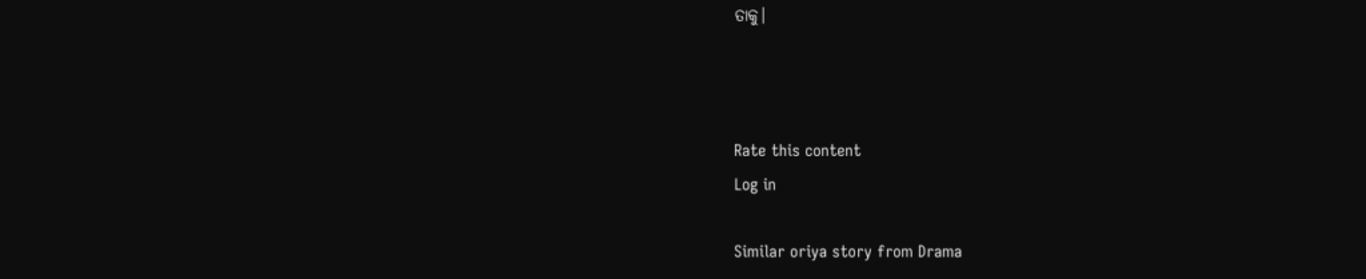ତାକୁ।



Rate this content
Log in

Similar oriya story from Drama